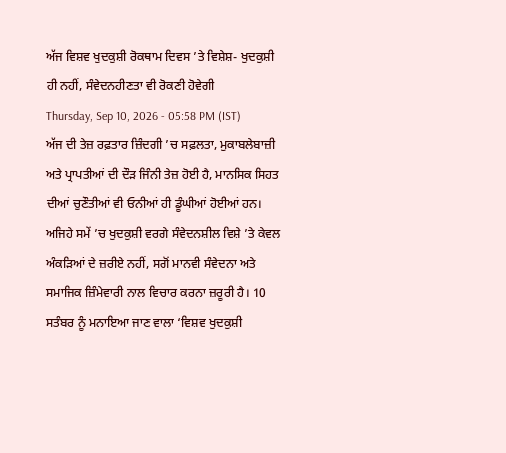ਅੱਜ ਵਿਸ਼ਵ ਖੁਦਕੁਸ਼ੀ ਰੋਕਥਾਮ ਦਿਵਸ ’ਤੇ ਵਿਸ਼ੇਸ਼- ਖੁਦਕੁਸ਼ੀ ਹੀ ਨਹੀਂ, ਸੰਵੇਦਨਹੀਣਤਾ ਵੀ ਰੋਕਣੀ ਹੋਵੇਗੀ
Thursday, Sep 10, 2026 - 05:58 PM (IST)
ਅੱਜ ਦੀ ਤੇਜ਼ ਰਫ਼ਤਾਰ ਜ਼ਿੰਦਗੀ ’ਚ ਸਫ਼ਲਤਾ, ਮੁਕਾਬਲੇਬਾਜ਼ੀ ਅਤੇ ਪ੍ਰਾਪਤੀਆਂ ਦੀ ਦੌੜ ਜਿੰਨੀ ਤੇਜ਼ ਹੋਈ ਹੈ, ਮਾਨਸਿਕ ਸਿਹਤ ਦੀਆਂ ਚੁਣੌਤੀਆਂ ਵੀ ਓਨੀਆਂ ਹੀ ਡੂੰਘੀਆਂ ਹੋਈਆਂ ਹਨ। ਅਜਿਹੇ ਸਮੇਂ ’ਚ ਖੁਦਕੁਸ਼ੀ ਵਰਗੇ ਸੰਵੇਦਨਸ਼ੀਲ ਵਿਸ਼ੇ ’ਤੇ ਕੇਵਲ ਅੰਕੜਿਆਂ ਦੇ ਜ਼ਰੀਏ ਨਹੀਂ, ਸਗੋਂ ਮਾਨਵੀ ਸੰਵੇਦਨਾ ਅਤੇ ਸਮਾਜਿਕ ਜ਼ਿੰਮੇਵਾਰੀ ਨਾਲ ਵਿਚਾਰ ਕਰਨਾ ਜ਼ਰੂਰੀ ਹੈ। 10 ਸਤੰਬਰ ਨੂੰ ਮਨਾਇਆ ਜਾਣ ਵਾਲਾ ‘ਵਿਸ਼ਵ ਖੁਦਕੁਸ਼ੀ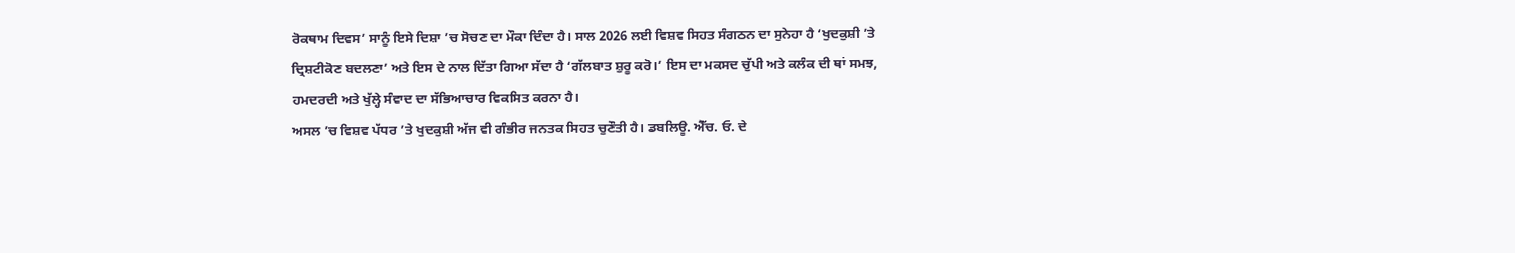ਰੋਕਥਾਮ ਦਿਵਸ’ ਸਾਨੂੰ ਇਸੇ ਦਿਸ਼ਾ ’ਚ ਸੋਚਣ ਦਾ ਮੌਕਾ ਦਿੰਦਾ ਹੈ। ਸਾਲ 2026 ਲਈ ਵਿਸ਼ਵ ਸਿਹਤ ਸੰਗਠਨ ਦਾ ਸੁਨੇਹਾ ਹੈ ‘ਖੁਦਕੁਸ਼ੀ ’ਤੇ ਦ੍ਰਿਸ਼ਟੀਕੋਣ ਬਦਲਣਾ’ ਅਤੇ ਇਸ ਦੇ ਨਾਲ ਦਿੱਤਾ ਗਿਆ ਸੱਦਾ ਹੈ ‘ਗੱਲਬਾਤ ਸ਼ੁਰੂ ਕਰੋ।’ ਇਸ ਦਾ ਮਕਸਦ ਚੁੱਪੀ ਅਤੇ ਕਲੰਕ ਦੀ ਥਾਂ ਸਮਝ, ਹਮਦਰਦੀ ਅਤੇ ਖੁੱਲ੍ਹੇ ਸੰਵਾਦ ਦਾ ਸੱਭਿਆਚਾਰ ਵਿਕਸਿਤ ਕਰਨਾ ਹੈ।
ਅਸਲ ’ਚ ਵਿਸ਼ਵ ਪੱਧਰ ’ਤੇ ਖੁਦਕੁਸ਼ੀ ਅੱਜ ਵੀ ਗੰਭੀਰ ਜਨਤਕ ਸਿਹਤ ਚੁਣੌਤੀ ਹੈ। ਡਬਲਿਊ. ਐੱਚ. ਓ. ਦੇ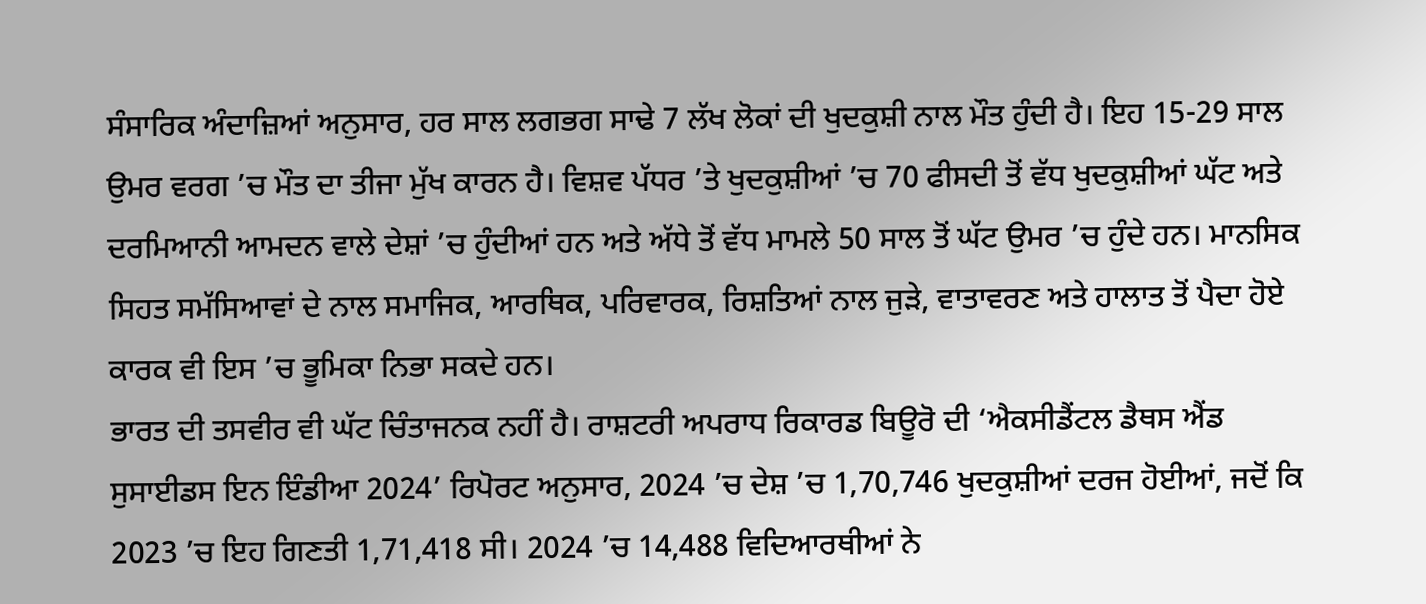ਸੰਸਾਰਿਕ ਅੰਦਾਜ਼ਿਆਂ ਅਨੁਸਾਰ, ਹਰ ਸਾਲ ਲਗਭਗ ਸਾਢੇ 7 ਲੱਖ ਲੋਕਾਂ ਦੀ ਖੁਦਕੁਸ਼ੀ ਨਾਲ ਮੌਤ ਹੁੰਦੀ ਹੈ। ਇਹ 15-29 ਸਾਲ ਉਮਰ ਵਰਗ ’ਚ ਮੌਤ ਦਾ ਤੀਜਾ ਮੁੱਖ ਕਾਰਨ ਹੈ। ਵਿਸ਼ਵ ਪੱਧਰ ’ਤੇ ਖੁਦਕੁਸ਼ੀਆਂ ’ਚ 70 ਫੀਸਦੀ ਤੋਂ ਵੱਧ ਖੁਦਕੁਸ਼ੀਆਂ ਘੱਟ ਅਤੇ ਦਰਮਿਆਨੀ ਆਮਦਨ ਵਾਲੇ ਦੇਸ਼ਾਂ ’ਚ ਹੁੰਦੀਆਂ ਹਨ ਅਤੇ ਅੱਧੇ ਤੋਂ ਵੱਧ ਮਾਮਲੇ 50 ਸਾਲ ਤੋਂ ਘੱਟ ਉਮਰ ’ਚ ਹੁੰਦੇ ਹਨ। ਮਾਨਸਿਕ ਸਿਹਤ ਸਮੱਸਿਆਵਾਂ ਦੇ ਨਾਲ ਸਮਾਜਿਕ, ਆਰਥਿਕ, ਪਰਿਵਾਰਕ, ਰਿਸ਼ਤਿਆਂ ਨਾਲ ਜੁੜੇ, ਵਾਤਾਵਰਣ ਅਤੇ ਹਾਲਾਤ ਤੋਂ ਪੈਦਾ ਹੋਏ ਕਾਰਕ ਵੀ ਇਸ ’ਚ ਭੂਮਿਕਾ ਨਿਭਾ ਸਕਦੇ ਹਨ।
ਭਾਰਤ ਦੀ ਤਸਵੀਰ ਵੀ ਘੱਟ ਚਿੰਤਾਜਨਕ ਨਹੀਂ ਹੈ। ਰਾਸ਼ਟਰੀ ਅਪਰਾਧ ਰਿਕਾਰਡ ਬਿਊਰੋ ਦੀ ‘ਐਕਸੀਡੈਂਟਲ ਡੈਥਸ ਐਂਡ ਸੁਸਾਈਡਸ ਇਨ ਇੰਡੀਆ 2024’ ਰਿਪੋਰਟ ਅਨੁਸਾਰ, 2024 ’ਚ ਦੇਸ਼ ’ਚ 1,70,746 ਖੁਦਕੁਸ਼ੀਆਂ ਦਰਜ ਹੋਈਆਂ, ਜਦੋਂ ਕਿ 2023 ’ਚ ਇਹ ਗਿਣਤੀ 1,71,418 ਸੀ। 2024 ’ਚ 14,488 ਵਿਦਿਆਰਥੀਆਂ ਨੇ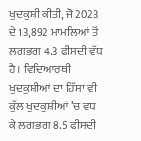ਖੁਦਕੁਸ਼ੀ ਕੀਤੀ, ਜੋ 2023 ਦੇ 13,892 ਮਾਮਲਿਆਂ ਤੋਂ ਲਗਭਗ 4.3 ਫੀਸਦੀ ਵੱਧ ਹੈ। ਵਿਦਿਆਰਥੀ ਖੁਦਕੁਸ਼ੀਆਂ ਦਾ ਹਿੱਸਾ ਵੀ ਕੁੱਲ ਖੁਦਕੁਸ਼ੀਆਂ ’ਚ ਵਧ ਕੇ ਲਗਭਗ 8.5 ਫੀਸਦੀ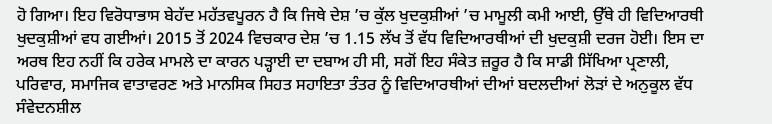ਹੋ ਗਿਆ। ਇਹ ਵਿਰੋਧਾਭਾਸ ਬੇਹੱਦ ਮਹੱਤਵਪੂਰਨ ਹੈ ਕਿ ਜਿਥੇ ਦੇਸ਼ ’ਚ ਕੁੱਲ ਖੁਦਕੁਸ਼ੀਆਂ ’ਚ ਮਾਮੂਲੀ ਕਮੀ ਆਈ, ਉੱਥੇ ਹੀ ਵਿਦਿਆਰਥੀ ਖੁਦਕੁਸ਼ੀਆਂ ਵਧ ਗਈਆਂ। 2015 ਤੋਂ 2024 ਵਿਚਕਾਰ ਦੇਸ਼ ’ਚ 1.15 ਲੱਖ ਤੋਂ ਵੱਧ ਵਿਦਿਆਰਥੀਆਂ ਦੀ ਖੁਦਕੁਸ਼ੀ ਦਰਜ ਹੋਈ। ਇਸ ਦਾ ਅਰਥ ਇਹ ਨਹੀਂ ਕਿ ਹਰੇਕ ਮਾਮਲੇ ਦਾ ਕਾਰਨ ਪੜ੍ਹਾਈ ਦਾ ਦਬਾਅ ਹੀ ਸੀ, ਸਗੋਂ ਇਹ ਸੰਕੇਤ ਜ਼ਰੂਰ ਹੈ ਕਿ ਸਾਡੀ ਸਿੱਖਿਆ ਪ੍ਰਣਾਲੀ, ਪਰਿਵਾਰ, ਸਮਾਜਿਕ ਵਾਤਾਵਰਣ ਅਤੇ ਮਾਨਸਿਕ ਸਿਹਤ ਸਹਾਇਤਾ ਤੰਤਰ ਨੂੰ ਵਿਦਿਆਰਥੀਆਂ ਦੀਆਂ ਬਦਲਦੀਆਂ ਲੋੜਾਂ ਦੇ ਅਨੁਕੂਲ ਵੱਧ ਸੰਵੇਦਨਸ਼ੀਲ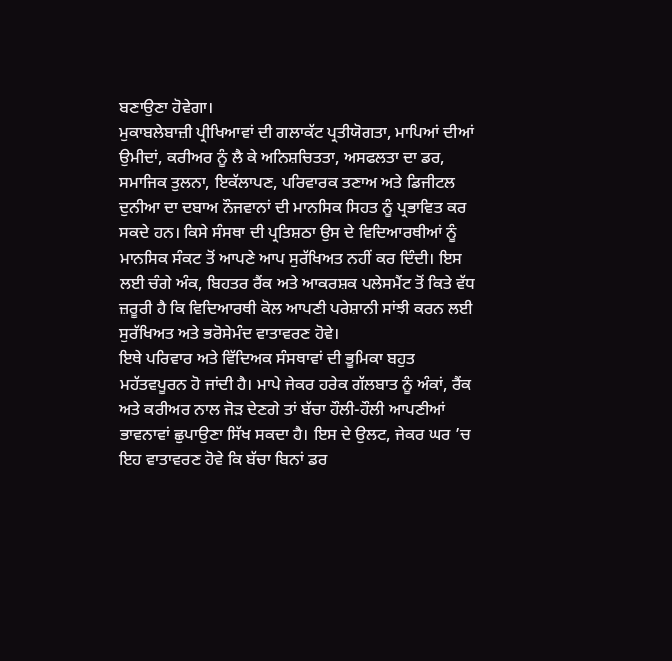ਬਣਾਉਣਾ ਹੋਵੇਗਾ।
ਮੁਕਾਬਲੇਬਾਜ਼ੀ ਪ੍ਰੀਖਿਆਵਾਂ ਦੀ ਗਲਾਕੱਟ ਪ੍ਰਤੀਯੋਗਤਾ, ਮਾਪਿਆਂ ਦੀਆਂ ਉਮੀਦਾਂ, ਕਰੀਅਰ ਨੂੰ ਲੈ ਕੇ ਅਨਿਸ਼ਚਿਤਤਾ, ਅਸਫਲਤਾ ਦਾ ਡਰ, ਸਮਾਜਿਕ ਤੁਲਨਾ, ਇਕੱਲਾਪਣ, ਪਰਿਵਾਰਕ ਤਣਾਅ ਅਤੇ ਡਿਜੀਟਲ ਦੁਨੀਆ ਦਾ ਦਬਾਅ ਨੌਜਵਾਨਾਂ ਦੀ ਮਾਨਸਿਕ ਸਿਹਤ ਨੂੰ ਪ੍ਰਭਾਵਿਤ ਕਰ ਸਕਦੇ ਹਨ। ਕਿਸੇ ਸੰਸਥਾ ਦੀ ਪ੍ਰਤਿਸ਼ਠਾ ਉਸ ਦੇ ਵਿਦਿਆਰਥੀਆਂ ਨੂੰ ਮਾਨਸਿਕ ਸੰਕਟ ਤੋਂ ਆਪਣੇ ਆਪ ਸੁਰੱਖਿਅਤ ਨਹੀਂ ਕਰ ਦਿੰਦੀ। ਇਸ ਲਈ ਚੰਗੇ ਅੰਕ, ਬਿਹਤਰ ਰੈਂਕ ਅਤੇ ਆਕਰਸ਼ਕ ਪਲੇਸਮੈਂਟ ਤੋਂ ਕਿਤੇ ਵੱਧ ਜ਼ਰੂਰੀ ਹੈ ਕਿ ਵਿਦਿਆਰਥੀ ਕੋਲ ਆਪਣੀ ਪਰੇਸ਼ਾਨੀ ਸਾਂਝੀ ਕਰਨ ਲਈ ਸੁਰੱਖਿਅਤ ਅਤੇ ਭਰੋਸੇਮੰਦ ਵਾਤਾਵਰਣ ਹੋਵੇ।
ਇਥੇ ਪਰਿਵਾਰ ਅਤੇ ਵਿੱਦਿਅਕ ਸੰਸਥਾਵਾਂ ਦੀ ਭੂਮਿਕਾ ਬਹੁਤ ਮਹੱਤਵਪੂਰਨ ਹੋ ਜਾਂਦੀ ਹੈ। ਮਾਪੇ ਜੇਕਰ ਹਰੇਕ ਗੱਲਬਾਤ ਨੂੰ ਅੰਕਾਂ, ਰੈਂਕ ਅਤੇ ਕਰੀਅਰ ਨਾਲ ਜੋੜ ਦੇਣਗੇ ਤਾਂ ਬੱਚਾ ਹੌਲੀ-ਹੌਲੀ ਆਪਣੀਆਂ ਭਾਵਨਾਵਾਂ ਛੁਪਾਉਣਾ ਸਿੱਖ ਸਕਦਾ ਹੈ। ਇਸ ਦੇ ਉਲਟ, ਜੇਕਰ ਘਰ ’ਚ ਇਹ ਵਾਤਾਵਰਣ ਹੋਵੇ ਕਿ ਬੱਚਾ ਬਿਨਾਂ ਡਰ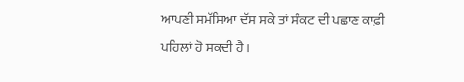ਆਪਣੀ ਸਮੱਸਿਆ ਦੱਸ ਸਕੇ ਤਾਂ ਸੰਕਟ ਦੀ ਪਛਾਣ ਕਾਫ਼ੀ ਪਹਿਲਾਂ ਹੋ ਸਕਦੀ ਹੈ।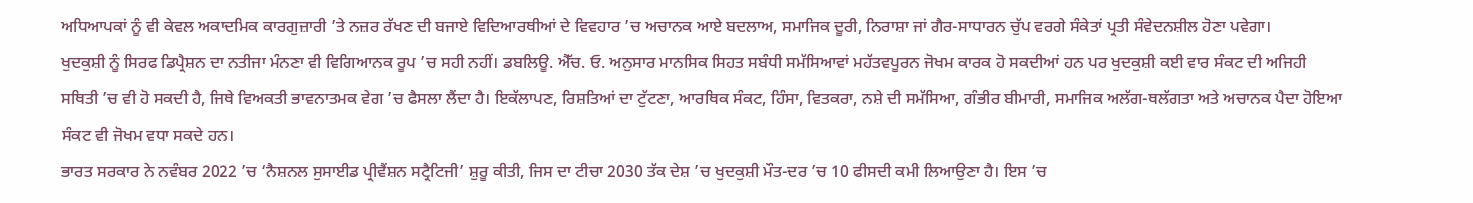ਅਧਿਆਪਕਾਂ ਨੂੰ ਵੀ ਕੇਵਲ ਅਕਾਦਮਿਕ ਕਾਰਗੁਜ਼ਾਰੀ ’ਤੇ ਨਜ਼ਰ ਰੱਖਣ ਦੀ ਬਜਾਏ ਵਿਦਿਆਰਥੀਆਂ ਦੇ ਵਿਵਹਾਰ ’ਚ ਅਚਾਨਕ ਆਏ ਬਦਲਾਅ, ਸਮਾਜਿਕ ਦੂਰੀ, ਨਿਰਾਸ਼ਾ ਜਾਂ ਗੈਰ-ਸਾਧਾਰਨ ਚੁੱਪ ਵਰਗੇ ਸੰਕੇਤਾਂ ਪ੍ਰਤੀ ਸੰਵੇਦਨਸ਼ੀਲ ਹੋਣਾ ਪਵੇਗਾ।
ਖੁਦਕੁਸ਼ੀ ਨੂੰ ਸਿਰਫ ਡਿਪ੍ਰੈਸ਼ਨ ਦਾ ਨਤੀਜਾ ਮੰਨਣਾ ਵੀ ਵਿਗਿਆਨਕ ਰੂਪ ’ਚ ਸਹੀ ਨਹੀਂ। ਡਬਲਿਊ. ਐੱਚ. ਓ. ਅਨੁਸਾਰ ਮਾਨਸਿਕ ਸਿਹਤ ਸਬੰਧੀ ਸਮੱਸਿਆਵਾਂ ਮਹੱਤਵਪੂਰਨ ਜੋਖਮ ਕਾਰਕ ਹੋ ਸਕਦੀਆਂ ਹਨ ਪਰ ਖੁਦਕੁਸ਼ੀ ਕਈ ਵਾਰ ਸੰਕਟ ਦੀ ਅਜਿਹੀ ਸਥਿਤੀ ’ਚ ਵੀ ਹੋ ਸਕਦੀ ਹੈ, ਜਿਥੇ ਵਿਅਕਤੀ ਭਾਵਨਾਤਮਕ ਵੇਗ ’ਚ ਫੈਸਲਾ ਲੈਂਦਾ ਹੈ। ਇਕੱਲਾਪਣ, ਰਿਸ਼ਤਿਆਂ ਦਾ ਟੁੱਟਣਾ, ਆਰਥਿਕ ਸੰਕਟ, ਹਿੰਸਾ, ਵਿਤਕਰਾ, ਨਸ਼ੇ ਦੀ ਸਮੱਸਿਆ, ਗੰਭੀਰ ਬੀਮਾਰੀ, ਸਮਾਜਿਕ ਅਲੱਗ-ਥਲੱਗਤਾ ਅਤੇ ਅਚਾਨਕ ਪੈਦਾ ਹੋਇਆ ਸੰਕਟ ਵੀ ਜੋਖਮ ਵਧਾ ਸਕਦੇ ਹਨ।
ਭਾਰਤ ਸਰਕਾਰ ਨੇ ਨਵੰਬਰ 2022 ’ਚ ‘ਨੈਸ਼ਨਲ ਸੁਸਾਈਡ ਪ੍ਰੀਵੈਂਸ਼ਨ ਸਟ੍ਰੈਟਿਜੀ’ ਸ਼ੁਰੂ ਕੀਤੀ, ਜਿਸ ਦਾ ਟੀਚਾ 2030 ਤੱਕ ਦੇਸ਼ ’ਚ ਖੁਦਕੁਸ਼ੀ ਮੌਤ-ਦਰ ’ਚ 10 ਫੀਸਦੀ ਕਮੀ ਲਿਆਉਣਾ ਹੈ। ਇਸ ’ਚ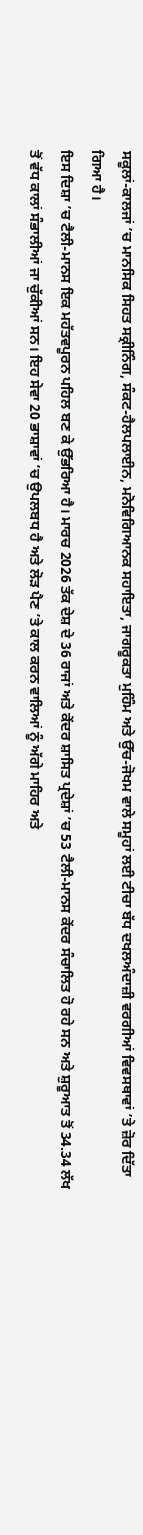ਸਕੂਲਾਂ-ਕਾਲਜਾਂ ’ਚ ਮਾਨਸਿਕ ਸਿਹਤ ਸਕ੍ਰੀਨਿੰਗ, ਸੰਕਟ-ਹੈਲਪਲਾਈਨ, ਮਨੋਵਿਗਿਆਨਕ ਸਹਾਇਤਾ, ਜਾਗਰੂਕਤਾ ਮੁਹਿੰਮ ਅਤੇ ਉੱਚ-ਜੋਖਮ ਵਾਲੇ ਸਮੂਹਾਂ ਲਈ ਟੀਚਾ ਬੱਧ ਦਖਲਅੰਦਾਜ਼ੀ ਵਰਗੀਆਂ ਵਿਵਸਥਾਵਾਂ ’ਤੇ ਜ਼ੋਰ ਦਿੱਤਾ ਗਿਆ ਹੈ।
ਇਸ ਦਿਸ਼ਾ ’ਚ ਟੈਲੀ-ਮਾਨਸ ਇਕ ਮਹੱਤਵਪੂਰਨ ਪਹਿਲ ਬਣ ਕੇ ਉੱਭਰਿਆ ਹੈ। ਮਾਰਚ 2026 ਤੱਕ ਦੇਸ਼ ਦੇ 36 ਰਾਜਾਂ ਅਤੇ ਕੇਂਦਰ ਸ਼ਾਸਿਤ ਪ੍ਰਦੇਸ਼ਾਂ ’ਚ 53 ਟੈਲੀ-ਮਾਨਸ ਕੇਂਦਰ ਸੰਚਾਲਿਤ ਹੋ ਰਹੇ ਸਨ ਅਤੇ ਸ਼ੁਰੂਆਤ ਤੋਂ 34.34 ਲੱਖ ਤੋਂ ਵੱਧ ਕਾਲਾਂ ਸੰਭਾਲੀਆਂ ਜਾ ਚੁੱਕੀਆਂ ਸਨ। ਇਹ ਸੇਵਾ 20 ਭਾਸ਼ਾਵਾਂ ’ਚ ਉਪਲਬਧ ਹੈ ਅਤੇ ਲੋੜ ਪੈਣ ’ਤੇ ਕਾਲ ਕਰਨ ਵਾਲਿਆਂ ਨੂੰ ਅੱਗੇ ਮਾਹਿਰ ਅਤੇ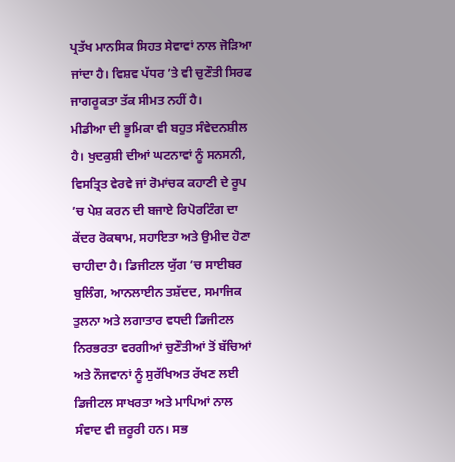ਪ੍ਰਤੱਖ ਮਾਨਸਿਕ ਸਿਹਤ ਸੇਵਾਵਾਂ ਨਾਲ ਜੋੜਿਆ ਜਾਂਦਾ ਹੈ। ਵਿਸ਼ਵ ਪੱਧਰ ’ਤੇ ਵੀ ਚੁਣੌਤੀ ਸਿਰਫ ਜਾਗਰੂਕਤਾ ਤੱਕ ਸੀਮਤ ਨਹੀਂ ਹੈ।
ਮੀਡੀਆ ਦੀ ਭੂਮਿਕਾ ਵੀ ਬਹੁਤ ਸੰਵੇਦਨਸ਼ੀਲ ਹੈ। ਖੁਦਕੁਸ਼ੀ ਦੀਆਂ ਘਟਨਾਵਾਂ ਨੂੰ ਸਨਸਨੀ, ਵਿਸਤ੍ਰਿਤ ਵੇਰਵੇ ਜਾਂ ਰੋਮਾਂਚਕ ਕਹਾਣੀ ਦੇ ਰੂਪ ’ਚ ਪੇਸ਼ ਕਰਨ ਦੀ ਬਜਾਏ ਰਿਪੋਰਟਿੰਗ ਦਾ ਕੇਂਦਰ ਰੋਕਥਾਮ, ਸਹਾਇਤਾ ਅਤੇ ਉਮੀਦ ਹੋਣਾ ਚਾਹੀਦਾ ਹੈ। ਡਿਜੀਟਲ ਯੁੱਗ ’ਚ ਸਾਈਬਰ ਬੁਲਿੰਗ, ਆਨਲਾਈਨ ਤਸ਼ੱਦਦ, ਸਮਾਜਿਕ ਤੁਲਨਾ ਅਤੇ ਲਗਾਤਾਰ ਵਧਦੀ ਡਿਜੀਟਲ ਨਿਰਭਰਤਾ ਵਰਗੀਆਂ ਚੁਣੌਤੀਆਂ ਤੋਂ ਬੱਚਿਆਂ ਅਤੇ ਨੌਜਵਾਨਾਂ ਨੂੰ ਸੁਰੱਖਿਅਤ ਰੱਖਣ ਲਈ ਡਿਜੀਟਲ ਸਾਖਰਤਾ ਅਤੇ ਮਾਪਿਆਂ ਨਾਲ ਸੰਵਾਦ ਵੀ ਜ਼ਰੂਰੀ ਹਨ। ਸਭ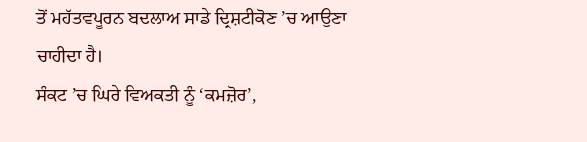ਤੋਂ ਮਹੱਤਵਪੂਰਨ ਬਦਲਾਅ ਸਾਡੇ ਦ੍ਰਿਸ਼ਟੀਕੋਣ ’ਚ ਆਉਣਾ ਚਾਹੀਦਾ ਹੈ।
ਸੰਕਟ ’ਚ ਘਿਰੇ ਵਿਅਕਤੀ ਨੂੰ ‘ਕਮਜ਼ੋਰ’,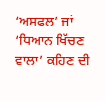‘ਅਸਫਲ’ ਜਾਂ ‘ਧਿਆਨ ਖਿੱਚਣ ਵਾਲਾ’ ਕਹਿਣ ਦੀ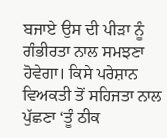ਬਜਾਏ ਉਸ ਦੀ ਪੀੜਾ ਨੂੰ ਗੰਭੀਰਤਾ ਨਾਲ ਸਮਝਣਾ ਹੋਵੇਗਾ। ਕਿਸੇ ਪਰੇਸ਼ਾਨ ਵਿਅਕਤੀ ਤੋਂ ਸਹਿਜਤਾ ਨਾਲ ਪੁੱਛਣਾ ‘ਤੂੰ ਠੀਕ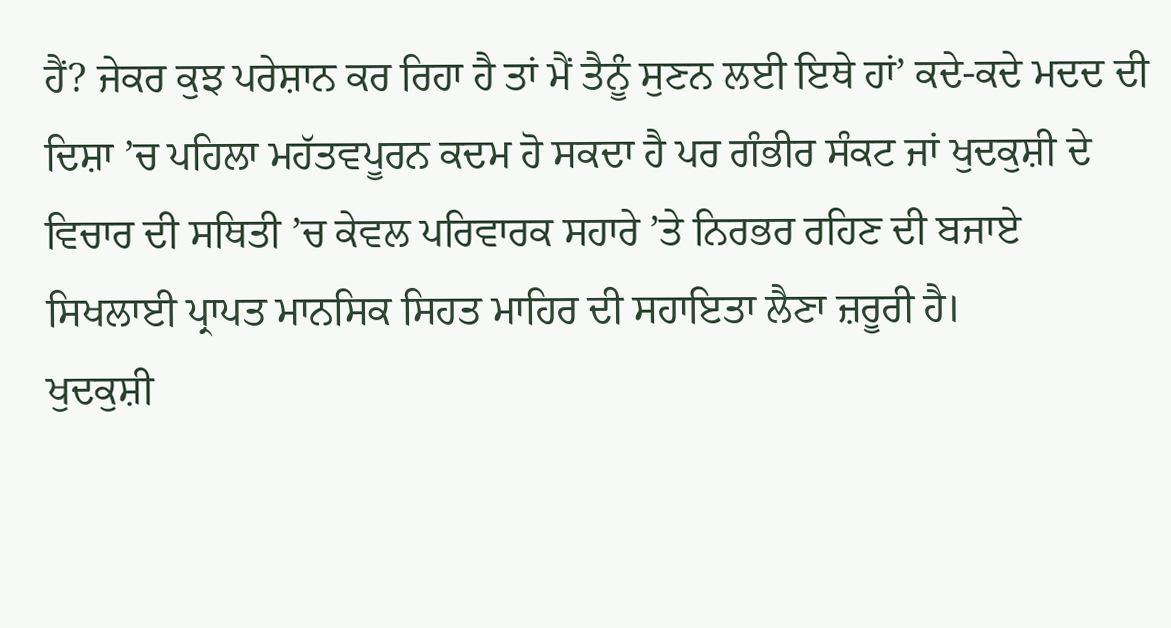ਹੈਂ? ਜੇਕਰ ਕੁਝ ਪਰੇਸ਼ਾਨ ਕਰ ਰਿਹਾ ਹੈ ਤਾਂ ਮੈਂ ਤੈਨੂੰ ਸੁਣਨ ਲਈ ਇਥੇ ਹਾਂ’ ਕਦੇ-ਕਦੇ ਮਦਦ ਦੀ ਦਿਸ਼ਾ ’ਚ ਪਹਿਲਾ ਮਹੱਤਵਪੂਰਨ ਕਦਮ ਹੋ ਸਕਦਾ ਹੈ ਪਰ ਗੰਭੀਰ ਸੰਕਟ ਜਾਂ ਖੁਦਕੁਸ਼ੀ ਦੇ ਵਿਚਾਰ ਦੀ ਸਥਿਤੀ ’ਚ ਕੇਵਲ ਪਰਿਵਾਰਕ ਸਹਾਰੇ ’ਤੇ ਨਿਰਭਰ ਰਹਿਣ ਦੀ ਬਜਾਏ ਸਿਖਲਾਈ ਪ੍ਰਾਪਤ ਮਾਨਸਿਕ ਸਿਹਤ ਮਾਹਿਰ ਦੀ ਸਹਾਇਤਾ ਲੈਣਾ ਜ਼ਰੂਰੀ ਹੈ।
ਖੁਦਕੁਸ਼ੀ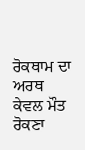ਰੋਕਥਾਮ ਦਾ ਅਰਥ ਕੇਵਲ ਮੌਤ ਰੋਕਣਾ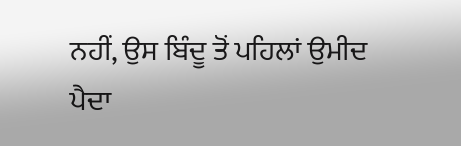ਨਹੀਂ, ਉਸ ਬਿੰਦੂ ਤੋਂ ਪਹਿਲਾਂ ਉਮੀਦ ਪੈਦਾ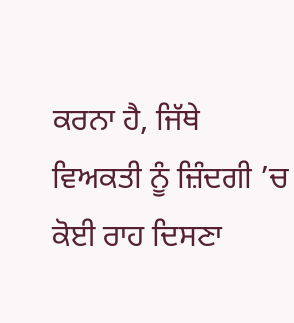ਕਰਨਾ ਹੈ, ਜਿੱਥੇ ਵਿਅਕਤੀ ਨੂੰ ਜ਼ਿੰਦਗੀ ’ਚ ਕੋਈ ਰਾਹ ਦਿਸਣਾ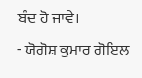ਬੰਦ ਹੋ ਜਾਵੇ।
- ਯੋਗੋਸ਼ ਕੁਮਾਰ ਗੋਇਲ